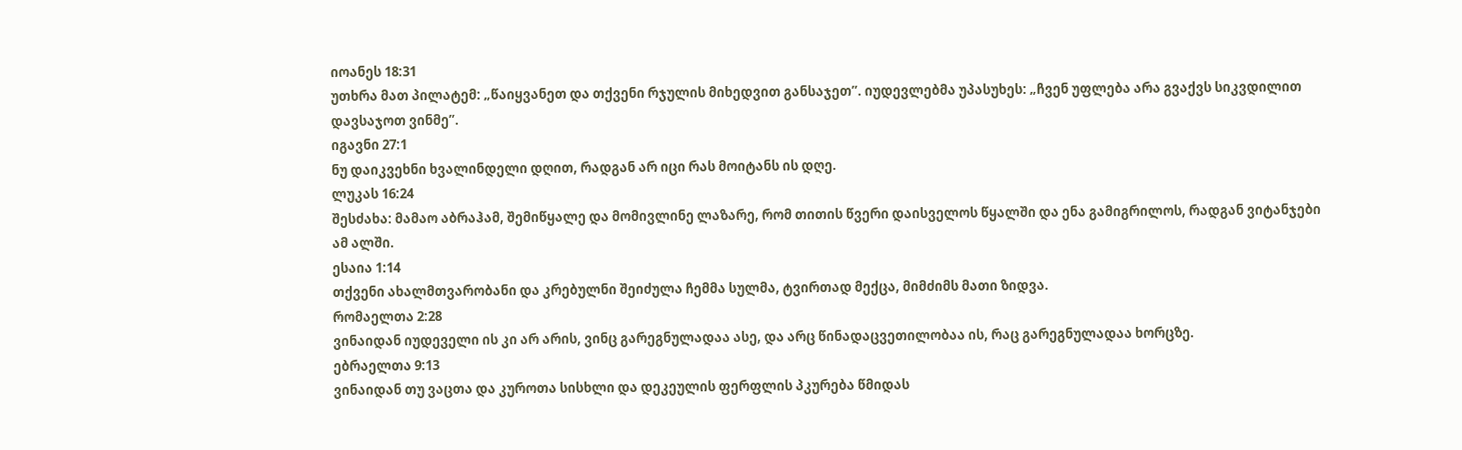იოანეს 18:31
უთხრა მათ პილატემ: „წაიყვანეთ და თქვენი რჯულის მიხედვით განსაჯეთ”. იუდევლებმა უპასუხეს: „ჩვენ უფლება არა გვაქვს სიკვდილით დავსაჯოთ ვინმე”.
იგავნი 27:1
ნუ დაიკვეხნი ხვალინდელი დღით, რადგან არ იცი რას მოიტანს ის დღე.
ლუკას 16:24
შესძახა: მამაო აბრაჰამ, შემიწყალე და მომივლინე ლაზარე, რომ თითის წვერი დაისველოს წყალში და ენა გამიგრილოს, რადგან ვიტანჯები ამ ალში.
ესაია 1:14
თქვენი ახალმთვარობანი და კრებულნი შეიძულა ჩემმა სულმა, ტვირთად მექცა, მიმძიმს მათი ზიდვა.
რომაელთა 2:28
ვინაიდან იუდეველი ის კი არ არის, ვინც გარეგნულადაა ასე, და არც წინადაცვეთილობაა ის, რაც გარეგნულადაა ხორცზე.
ებრაელთა 9:13
ვინაიდან თუ ვაცთა და კუროთა სისხლი და დეკეულის ფერფლის პკურება წმიდას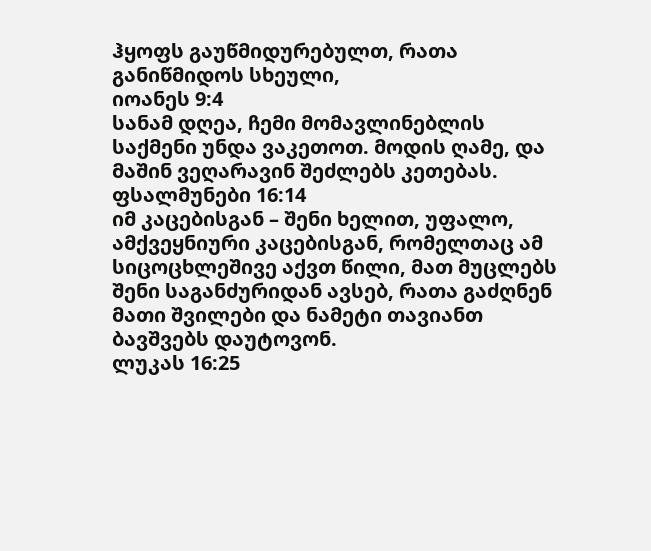ჰყოფს გაუწმიდურებულთ, რათა განიწმიდოს სხეული,
იოანეს 9:4
სანამ დღეა, ჩემი მომავლინებლის საქმენი უნდა ვაკეთოთ. მოდის ღამე, და მაშინ ვეღარავინ შეძლებს კეთებას.
ფსალმუნები 16:14
იმ კაცებისგან – შენი ხელით, უფალო, ამქვეყნიური კაცებისგან, რომელთაც ამ სიცოცხლეშივე აქვთ წილი, მათ მუცლებს შენი საგანძურიდან ავსებ, რათა გაძღნენ მათი შვილები და ნამეტი თავიანთ ბავშვებს დაუტოვონ.
ლუკას 16:25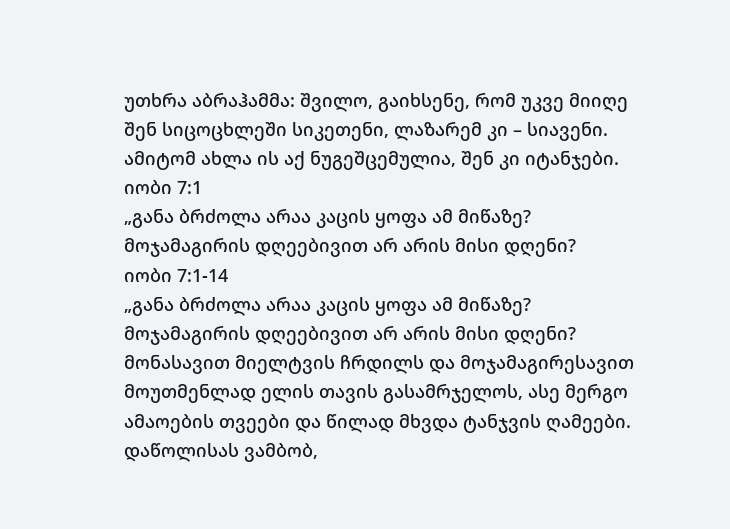უთხრა აბრაჰამმა: შვილო, გაიხსენე, რომ უკვე მიიღე შენ სიცოცხლეში სიკეთენი, ლაზარემ კი – სიავენი. ამიტომ ახლა ის აქ ნუგეშცემულია, შენ კი იტანჯები.
იობი 7:1
„განა ბრძოლა არაა კაცის ყოფა ამ მიწაზე? მოჯამაგირის დღეებივით არ არის მისი დღენი?
იობი 7:1-14
„განა ბრძოლა არაა კაცის ყოფა ამ მიწაზე? მოჯამაგირის დღეებივით არ არის მისი დღენი? მონასავით მიელტვის ჩრდილს და მოჯამაგირესავით მოუთმენლად ელის თავის გასამრჯელოს, ასე მერგო ამაოების თვეები და წილად მხვდა ტანჯვის ღამეები. დაწოლისას ვამბობ,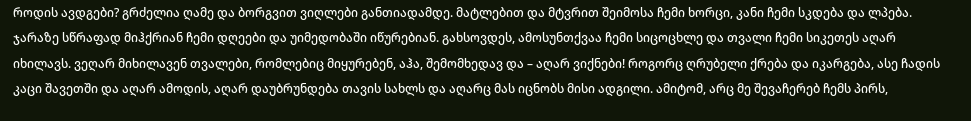როდის ავდგები? გრძელია ღამე და ბორგვით ვიღლები განთიადამდე. მატლებით და მტვრით შეიმოსა ჩემი ხორცი, კანი ჩემი სკდება და ლპება. ჯარაზე სწრაფად მიჰქრიან ჩემი დღეები და უიმედობაში იწურებიან. გახსოვდეს, ამოსუნთქვაა ჩემი სიცოცხლე და თვალი ჩემი სიკეთეს აღარ იხილავს. ვეღარ მიხილავენ თვალები, რომლებიც მიყურებენ, აჰა, შემომხედავ და – აღარ ვიქნები! როგორც ღრუბელი ქრება და იკარგება, ასე ჩადის კაცი შავეთში და აღარ ამოდის, აღარ დაუბრუნდება თავის სახლს და აღარც მას იცნობს მისი ადგილი. ამიტომ, არც მე შევაჩერებ ჩემს პირს,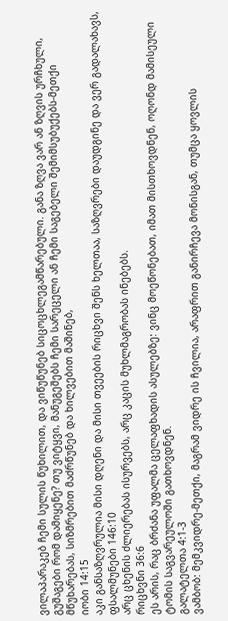ვილაპარაკებ ჩემი სულის წუხილით, და ვიწუწუნებ სიცოცხლეგამწარებული. განა ზღვა ვარ ან ზღვის ურჩხული, გუშაგები რომ დამიყენე? თუ ვიტყვი, მანუგეშებს ჩემი სარეცელი ან ჩემი საგებელი შემიმსუბუქებს-მეთქი მწუხარებას, სიზმრებით მაძრწუნებ და ხილვებით მაშინებ,
იობი 14:15
აკი განსაზღვრულია მისი დღენი და მისი თვეების რიცხვი შენს ხელთაა, საზღვრები დაუდგინე და ვერ გადალახავს,
ფსალმუნები 146:10
არც ცხენის ძლიერებას ისურვებს, არც კაცის მუხლმაგრობას ინებებს.
რიცხვნი 36:6
ეს არის, რაც ბრძანა უფალმა ცელაფხადის ასულებზე: ვინც მოეწონებათ, იმათ მისთხოვდნენ, ოღონდ მამისეული ტომის საგვარეულოში გათხოვდნენ.
გალატელთა 4:1-3
ვამბობ: მემკვიდრე-მეთქი, მაგრამ ვიდრე ის ჩვილია, არაფრით განირჩევა მონისგან, თუმცა ყოვლის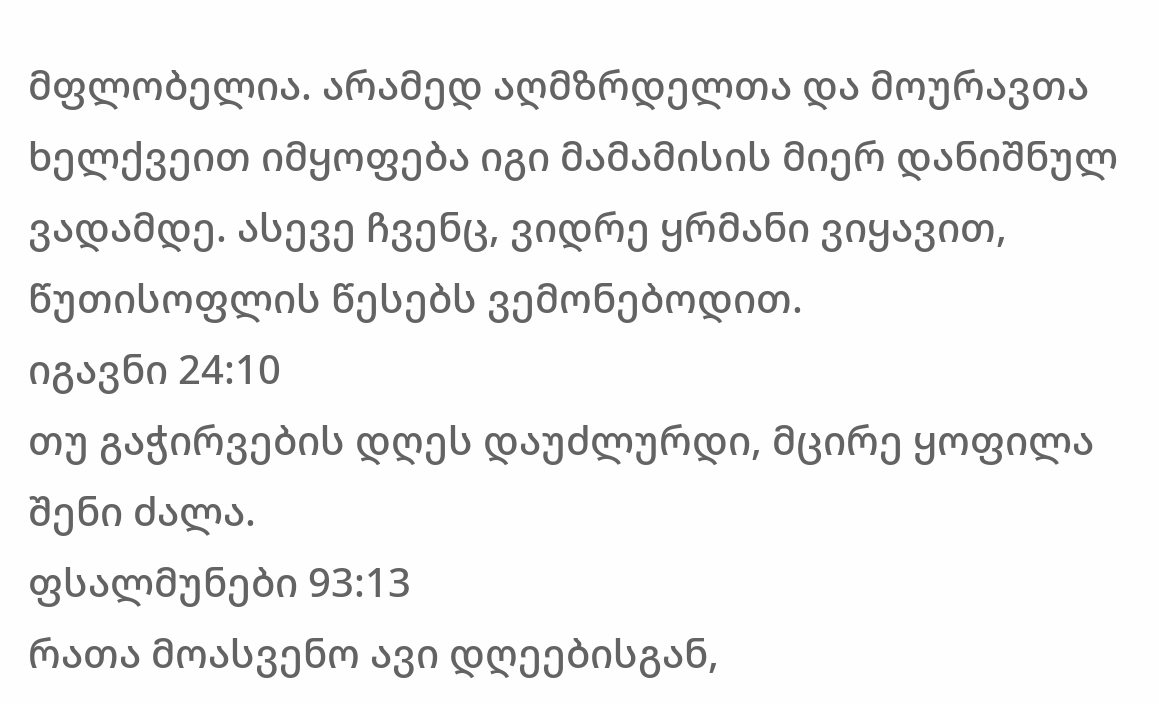მფლობელია. არამედ აღმზრდელთა და მოურავთა ხელქვეით იმყოფება იგი მამამისის მიერ დანიშნულ ვადამდე. ასევე ჩვენც, ვიდრე ყრმანი ვიყავით, წუთისოფლის წესებს ვემონებოდით.
იგავნი 24:10
თუ გაჭირვების დღეს დაუძლურდი, მცირე ყოფილა შენი ძალა.
ფსალმუნები 93:13
რათა მოასვენო ავი დღეებისგან,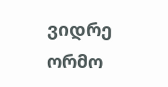ვიდრე ორმო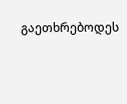გაეთხრებოდეს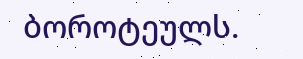ბოროტეულს.